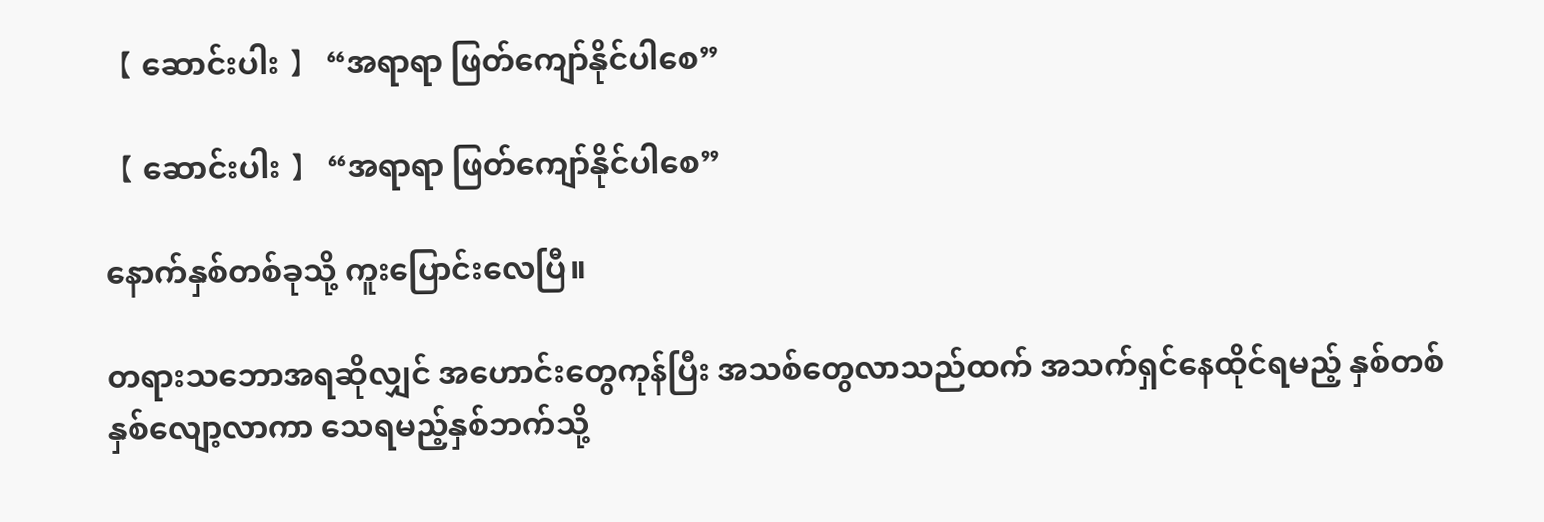【 ဆောင်းပါး 】 “အရာရာ ဖြတ်ကျော်နိုင်ပါစေ”

【 ဆောင်းပါး 】 “အရာရာ ဖြတ်ကျော်နိုင်ပါစေ”

နောက်နှစ်တစ်ခုသို့ ကူးပြောင်းလေပြီ။

တရားသဘောအရဆိုလျှင် အဟောင်းတွေကုန်ပြီး အသစ်တွေလာသည်ထက် အသက်ရှင်နေထိုင်ရမည့် နှစ်တစ်နှစ်လျော့လာကာ သေရမည့်နှစ်ဘက်သို့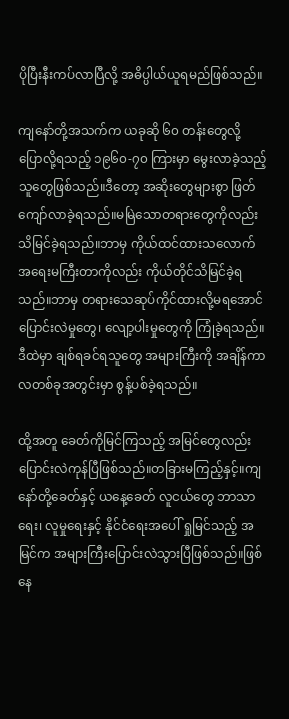ပိုပြီးနီးကပ်လာပြီလို့ အဓိပ္ပါယ်ယူရမည်ဖြစ်သည်။

ကျနော်တို့အသက်က ယခုဆို ၆၀ တန်းတွေလို့ ပြောလို့ရသည့် ၁၉၆၀-၇၀ ကြားမှာ မွေးလာခဲ့သည့်သူတွေဖြစ်သည်။ဒီတော့ အဆိုးတွေများစွာ ဖြတ်ကျော်လာခဲ့ရသည်။မမြဲသောတရားတွေကိုလည်း သိမြင်ခဲ့ရသည်။ဘာမှ ကိုယ်ထင်ထားသလောက် အရေးမကြီးတာကိုလည်း ကိုယ်တိုင်သိမြင်ခဲ့ရသည်။ဘာမှ တရားသေဆုပ်ကိုင်ထားလို့မရအောင် ပြောင်းလဲမှုတွေ၊ လျော့ပါးမှုတွေကို ကြုံခဲ့ရသည်။ဒီထဲမှာ ချစ်ရခင်ရသူတွေ အများကြီးကို အချိန်ကာလတစ်ခုအတွင်းမှာ စွန့်ပစ်ခဲ့ရသည်။

ထို့အတူ ခေတ်ကိုမြင်ကြသည့် အမြင်တွေလည်းပြောင်းလဲကုန်ပြီဖြစ်သည်။တခြားမကြည့်နှင့်။ကျနော်တို့ခေတ်နှင့် ယနေ့ခေတ် လူငယ်တွေ ဘာသာရေး၊ လူမှုရေးနှင့် နိုင်ငံရေးအပေါ် ရှုမြင်သည့် အမြင်က အများကြီးပြောင်းလဲသွားပြီဖြစ်သည်။ဖြစ်နေ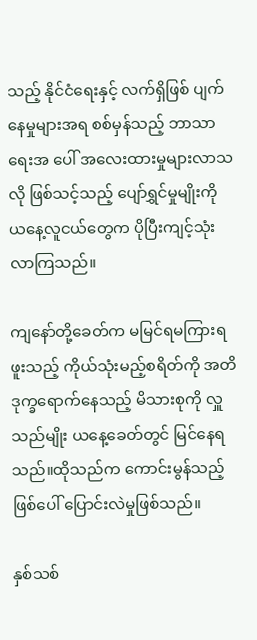သည့် နိုင်ငံရေးနှင့် လက်ရှိဖြစ် ပျက်နေမှုများအရ စစ်မှန်သည့် ဘာသာရေးအ ပေါ် အလေးထားမှုများလာသလို ဖြစ်သင့်သည့် ပျော်ရွှင်မှုမျိုးကို ယနေ့လူငယ်တွေက ပိုပြီးကျင့်သုံးလာကြသည်။

ကျနော်တို့ခေတ်က မမြင်ရမကြားရဖူးသည့် ကိုယ်သုံးမည့်စရိတ်ကို အတိဒုက္ခရောက်နေသည့် မိသားစုကို လှူသည်မျိုး ယနေ့ခေတ်တွင် မြင်နေရသည်။ထိုသည်က ကောင်းမွန်သည့် ဖြစ်ပေါ် ပြောင်းလဲမှုဖြစ်သည်။

နှစ်သစ်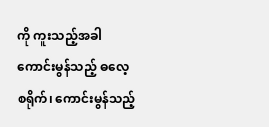ကို ကူးသည့်အခါ ကောင်းမွန်သည့် ဓလေ့စရိုက်၊ ကောင်းမွန်သည့်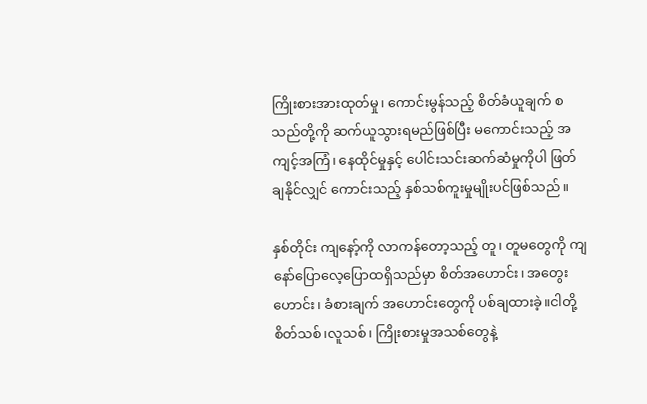ကြိုးစားအားထုတ်မှု၊ ကောင်းမွန်သည့် စိတ်ခံယူချက် စသည်တို့ကို ဆက်ယူသွားရမည်ဖြစ်ပြီး မကောင်းသည့် အကျင့်အကြံ၊ နေထိုင်မှုနှင့် ပေါင်းသင်းဆက်ဆံမှုကိုပါ ဖြတ်ချနိုင်လျှင် ကောင်းသည့် နှစ်သစ်ကူးမှုမျိုးပင်ဖြစ်သည်။

နှစ်တိုင်း ကျနော့်ကို လာကန်တော့သည့် တူ၊ တူမတွေကို ‌ကျနော်ပြောလေ့ပြောထရှိသည်မှာ စိတ်အဟောင်း၊ အတွေးဟောင်း၊ ခံစားချက် အဟောင်းတွေကို ပစ်ချထားခဲ့။ငါတို့ စိတ်သစ်၊လူသစ်၊ ကြိုးစားမှုအသစ်တွေနဲ့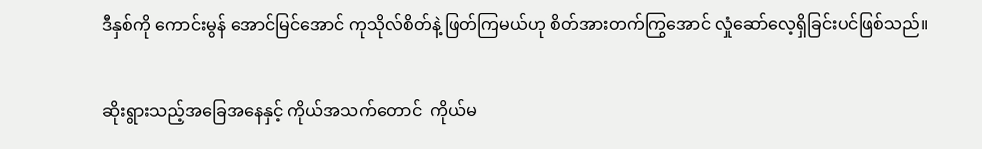ဒီနှစ်ကို ကောင်းမွန် အောင်မြင်အောင် ကုသိုလ်စိတ်နဲ့ ဖြတ်ကြမယ်ဟု စိတ်အားတက်ကြွအောင် လှုံဆော်လေ့ရှိခြင်းပင်ဖြစ်သည်။

ဆိုးရွားသည့်အခြေအနေနှင့် ကိုယ်အသက်တောင်  ကိုယ်မ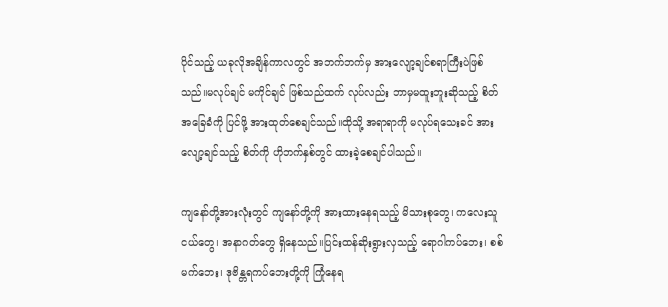ပိုင်သည့် ယခုလိုအချိန်ကာလတွင် အဘက်ဘက်မှ အားလျော့ချင်စရာကြီးပဲဖြစ်သည်။မလုပ်ချင် မကိုင်ချင် ဖြစ်သည်ထက် လုပ်လည်း ဘာမှမထူးဘူးဆိုသည့် စိတ်အခြေခံကို ပြင်ဖို့ အားထုတ်စေချင်သည်။ထိုသို့ အရာရာကို မလုပ်ရသေးခင် အားလျော့ချင်သည့် စိတ်ကို ဟိုဘက်နှစ်တွင် ထားခဲ့စေချင်ပါသည်။

ကျနော်တို့အားလုံးတွင် ကျနော်တို့ကို အားထားနေရသည့် မိသားစုတွေ၊ ကလေးသူငယ်တွေ၊ အနာဂတ်တွေ ရှိနေသည်။ပြင်းထန်ဆိုးရွားလှသည့် ရောဂါကပ်ဘေး၊ စစ်မက်ဘေး၊ ဒုဗိန္တရကပ်ဘေးတို့ကို ကြုံနေရ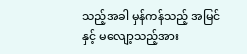သည့်အခါ မှန်ကန်သည့် အမြင်နှင့် မလျော့သည့်အား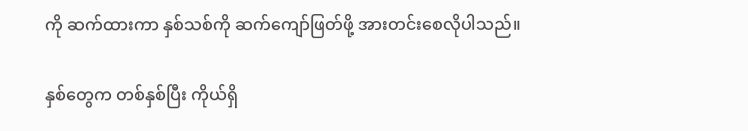ကို ဆက်ထားကာ နှစ်သစ်ကို ဆက်ကျော်ဖြတ်ဖို့ အားတင်းစေလိုပါသည်။

နှစ်တွေက တစ်နှစ်ပြီး ကိုယ်ရှိ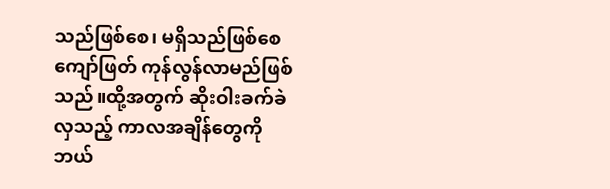သည်ဖြစ်စေ၊ မရှိသည်ဖြစ်စေ ကျော်ဖြတ် ကုန်လွန်လာမည်ဖြစ်သည်။ထို့အတွက် ဆိုးဝါးခက်ခဲလှသည့် ကာလအချိန်တွေကို ဘယ်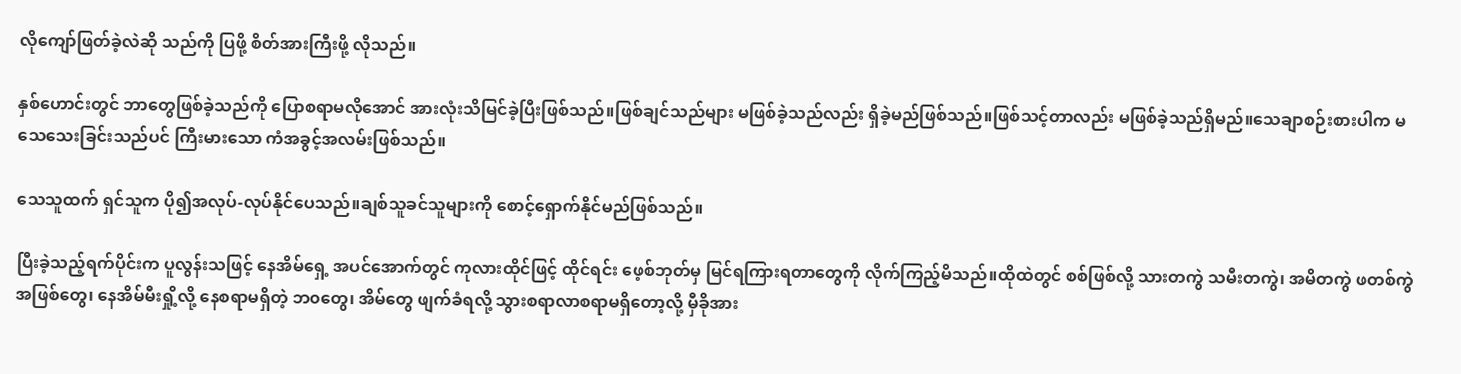လိုကျော်ဖြတ်ခဲ့လဲဆို သည်ကို ပြဖို့ စိတ်အားကြီးဖို့ လိုသည်။

နှစ်ဟောင်းတွင် ဘာတွေဖြစ်ခဲ့သည်ကို ပြောစရာမလိုအောင် အားလုံးသိမြင်ခဲ့ပြီးဖြစ်သည်။ဖြစ်ချင်သည်များ မဖြစ်ခဲ့သည်လည်း ရှိခဲ့မည်ဖြစ်သည်။ဖြစ်သင့်တာလည်း မဖြစ်ခဲ့သည်ရှိမည်။သေချာစဉ်းစားပါက မသေသေးခြင်းသည်ပင် ကြီးမားသော ကံအခွင့်အလမ်းဖြစ်သည်။

သေသူထက် ရှင်သူက ပို၍အလုပ်-လုပ်နိုင်ပေသည်။ချစ်သူခင်သူများကို စောင့်ရှောက်နိုင်မည်ဖြစ်သည်။

ပြီးခဲ့သည့်ရက်ပိုင်းက ပူလွန်းသဖြင့် နေအိမ်ရှေ့ အပင်အောက်တွင် ကုလားထိုင်ဖြင့် ထိုင်ရင်း ဖေ့စ်ဘုတ်မှ မြင်ရကြားရတာတွေကို လိုက်ကြည့်မိသည်။ထိုထဲတွင် စစ်ဖြစ်လို့ သားတကွဲ သမီးတကွဲ၊ အမိတကွဲ ဖတစ်ကွဲ အဖြစ်တွေ၊ နေအိမ်မီးရှို့လို့ နေစရာမရှိတဲ့ ဘ၀တွေ၊ အိမ်တွေ ဖျက်ခံရလို့ သွားစရာလာစရာမရှိတော့လို့ မှီခိုအား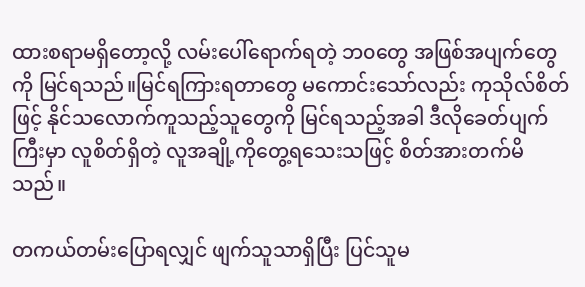ထားစရာမရှိတော့လို့ လမ်းပေါ်ရောက်ရတဲ့ ဘ၀တွေ အဖြစ်အပျက်တွေကို မြင်ရသည်။မြင်ရကြားရတာတွေ မကောင်းသော်လည်း ကုသိုလ်စိတ်ဖြင့် နိုင်သလောက်ကူသည့်သူတွေကို မြင်ရသည့်အခါ ဒီလိုခေတ်ပျက်ကြီးမှာ လူစိတ်ရှိတဲ့ လူအချို့ကိုတွေ့ရသေးသဖြင့် စိတ်အားတက်မိသည်။

တကယ်တမ်းပြောရလျှင် ဖျက်သူသာရှိပြီး ပြင်သူမ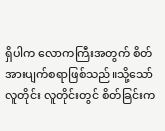ရှိပါက လောကကြီးအတွက် စိတ်အားပျက်စရာဖြစ်သည်။သို့သော် လူတိုင်း လူတိုင်းတွင် စိတ်ခြင်းက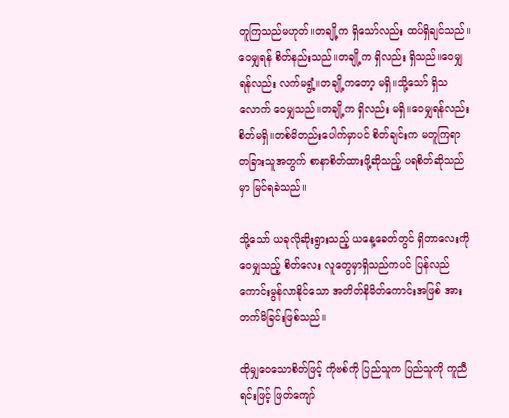တူကြသည်မဟုတ်။တချို့က ရှိသော်လည်း ထပ်ရှိချင်သည်။ဝေမျှရန် စိတ်နည်းသည်။တချို့က ရှိလည်း ရှိသည်။ဝေမျှရန်လည်း လက်မရွံ့။တချို့ကတော့ မရှိ။သို့သော် ရှိသလောက် ဝေမျှသည်။တချို့က ရှိလည်း မရှိ။ဝေမျှရန်လည်း စိတ်မရှိ။တစ်မိတည်းပေါက်မှာပင် စိတ်ချင်းက မတူကြရာ တခြားသူအတွက် စာနာစိတ်ထားဖို့ဆိုသည့် ပရစိတ်ဆိုသည်မှာ မြင်ရခဲသည်။

သို့သော် ယခုလိုဆိုးရွားသည့် ယနေ့ခေတ်တွင် ရှိတာလေးကို ဝေမျှသည့် စိတ်လေး လူတွေမှာရှိသည်ကပင် ပြန်လည်ကောင်းမွန်လာနိုင်သော အတိတ်နိမိတ်ကောင်းအဖြစ် အားတက်မိခြင်းဖြစ်သည်။

ထိုမျှဝေသောစိတ်ဖြင့် ကိုဗစ်ကို ပြည်သူက ပြည်သူကို ကူညီရင်းဖြင့် ဖြတ်ကျော်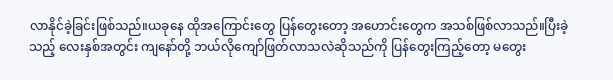လာနိုင်ခဲ့ခြင်းဖြစ်သည်။ယခုနေ ထိုအကြောင်းတွေ ပြန်တွေးတော့ အဟောင်းတွေက အသစ်ဖြစ်လာသည်။ပြီးခဲ့သည့် လေးနှစ်အတွင်း ကျနော်တို့ ဘယ်လိုကျော်ဖြတ်လာသလဲဆိုသည်ကို ပြန်တွေးကြည့်တော့ မတွေး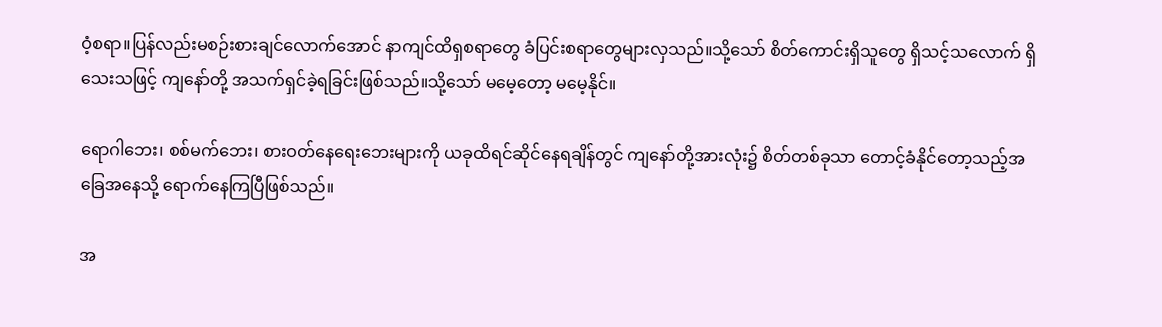ဝံ့စရာ။ပြန်လည်းမစဉ်းစားချင်လောက်အောင် နာကျင်ထိရှစရာတွေ ခံပြင်းစရာတွေများလှသည်။သို့သော် စိတ်ကောင်းရှိသူတွေ ရှိသင့်သလောက် ရှိသေးသဖြင့် ကျနော်တို့ အသက်ရှင်ခဲ့ရခြင်းဖြစ်သည်။သို့သော် မမေ့တော့ မမေ့နိုင်။

ရောဂါဘေး၊ စစ်မက်ဘေး၊ စားဝတ်နေရေးဘေးများကို ယခုထိရင်ဆိုင်နေရချိန်တွင် ကျနော်တို့အားလုံး၌ စိတ်တစ်ခုသာ တောင့်ခံနိုင်တော့သည့်အခြေအနေသို့ ရောက်နေကြပြီဖြစ်သည်။

အ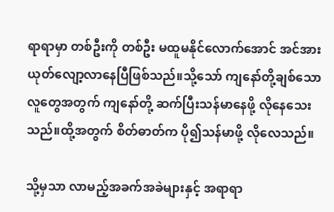ရာရာမှာ တစ်ဦးကို တစ်ဦး မထူမနိုင်လောက်အောင် အင်အားယုတ်လျော့လာနေပြီဖြစ်သည်။သို့သော် ကျနော်တို့ချစ်သော လူတွေအတွက် ကျနော်တို့ ဆက်ပြီးသန်မာနေဖို့ လိုနေသေးသည်။ထို့အတွက် စိတ်ဓာတ်က ပို၍သန်မာဖို့ လိုလေသည်။

သို့မှသာ လာမည့်အခက်အခဲများနှင့် အရာရာ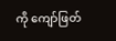ကို ကျော်ဖြတ်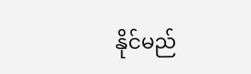နိုင်မည်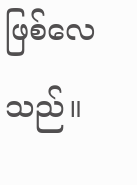ဖြစ်လေသည်။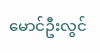မောင်ဦးလွင်